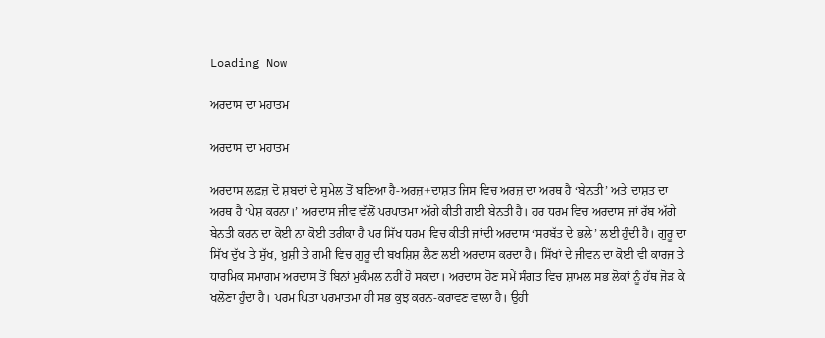Loading Now

ਅਰਦਾਸ ਦਾ ਮਹਾਤਮ

ਅਰਦਾਸ ਦਾ ਮਹਾਤਮ

ਅਰਦਾਸ ਲਫ਼ਜ਼ ਦੋ ਸ਼ਬਦਾਂ ਦੇ ਸੁਮੇਲ ਤੋਂ ਬਣਿਆ ਹੈ-ਅਰਜ਼+ਦਾਸ਼ਤ ਜਿਸ ਵਿਚ ਅਰਜ਼ ਦਾ ਅਰਥ ਹੈ ‘ਬੇਨਤੀ’ ਅਤੇ ਦਾਸ਼ਤ ਦਾ ਅਰਥ ਹੈ ‘ਪੇਸ਼ ਕਰਨਾ।’ ਅਰਦਾਸ ਜੀਵ ਵੱਲੋਂ ਪਰਪਾਤਮਾ ਅੱਗੇ ਕੀਤੀ ਗਈ ਬੇਨਤੀ ਹੈ। ਹਰ ਧਰਮ ਵਿਚ ਅਰਦਾਸ ਜਾਂ ਰੱਬ ਅੱਗੇ ਬੇਨਤੀ ਕਰਨ ਦਾ ਕੋਈ ਨਾ ਕੋਈ ਤਰੀਕਾ ਹੈ ਪਰ ਸਿੱਖ ਧਰਮ ਵਿਚ ਕੀਤੀ ਜਾਂਦੀ ਅਰਦਾਸ ‘ਸਰਬੱਤ ਦੇ ਭਲੇ’ ਲਈ ਹੁੰਦੀ ਹੈ। ਗੁਰੂ ਦਾ ਸਿੱਖ ਦੁੱਖ ਤੇ ਸੁੱਖ, ਖ਼ੁਸ਼ੀ ਤੇ ਗਮੀ ਵਿਚ ਗੁਰੂ ਦੀ ਬਖਸ਼ਿਸ਼ ਲੈਣ ਲਈ ਅਰਦਾਸ ਕਰਦਾ ਹੈ। ਸਿੱਖਾਂ ਦੇ ਜੀਵਨ ਦਾ ਕੋਈ ਵੀ ਕਾਰਜ ਤੇ ਧਾਰਮਿਕ ਸਮਾਗਮ ਅਰਦਾਸ ਤੋਂ ਬਿਨਾਂ ਮੁਕੰਮਲ ਨਹੀਂ ਹੋ ਸਕਦਾ। ਅਰਦਾਸ ਹੋਣ ਸਮੇਂ ਸੰਗਤ ਵਿਚ ਸ਼ਾਮਲ ਸਭ ਲੋਕਾਂ ਨੂੰ ਹੱਥ ਜੋੜ ਕੇ ਖਲੋਣਾ ਹੁੰਦਾ ਹੈ। ਪਰਮ ਪਿਤਾ ਪਰਮਾਤਮਾ ਹੀ ਸਭ ਕੁਝ ਕਰਨ-ਕਰਾਵਣ ਵਾਲਾ ਹੈ। ਉਹੀ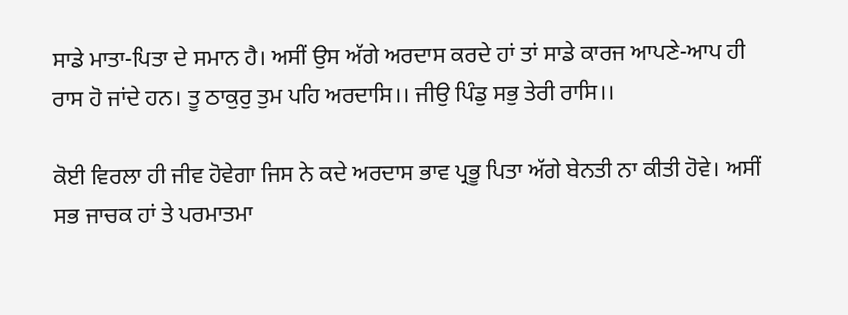ਸਾਡੇ ਮਾਤਾ-ਪਿਤਾ ਦੇ ਸਮਾਨ ਹੈ। ਅਸੀਂ ਉਸ ਅੱਗੇ ਅਰਦਾਸ ਕਰਦੇ ਹਾਂ ਤਾਂ ਸਾਡੇ ਕਾਰਜ ਆਪਣੇ-ਆਪ ਹੀ ਰਾਸ ਹੋ ਜਾਂਦੇ ਹਨ। ਤੂ ਠਾਕੁਰੁ ਤੁਮ ਪਹਿ ਅਰਦਾਸਿ।। ਜੀਉ ਪਿੰਡੁ ਸਭੁ ਤੇਰੀ ਰਾਸਿ।।

ਕੋਈ ਵਿਰਲਾ ਹੀ ਜੀਵ ਹੋਵੇਗਾ ਜਿਸ ਨੇ ਕਦੇ ਅਰਦਾਸ ਭਾਵ ਪ੍ਰਭੂ ਪਿਤਾ ਅੱਗੇ ਬੇਨਤੀ ਨਾ ਕੀਤੀ ਹੋਵੇ। ਅਸੀਂ ਸਭ ਜਾਚਕ ਹਾਂ ਤੇ ਪਰਮਾਤਮਾ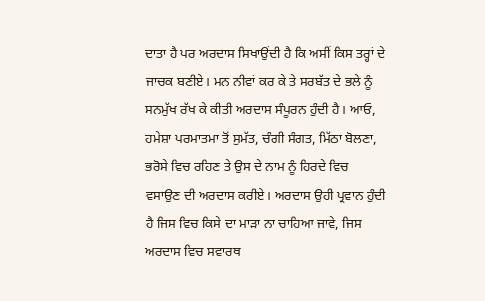ਦਾਤਾ ਹੈ ਪਰ ਅਰਦਾਸ ਸਿਖਾਉਂਦੀ ਹੈ ਕਿ ਅਸੀਂ ਕਿਸ ਤਰ੍ਹਾਂ ਦੇ ਜਾਚਕ ਬਣੀਏ। ਮਨ ਨੀਵਾਂ ਕਰ ਕੇ ਤੇ ਸਰਬੱਤ ਦੇ ਭਲੇ ਨੂੰ ਸਨਮੁੱਖ ਰੱਖ ਕੇ ਕੀਤੀ ਅਰਦਾਸ ਸੰਪੂਰਨ ਹੁੰਦੀ ਹੈ। ਆਓ, ਹਮੇਸ਼ਾ ਪਰਮਾਤਮਾ ਤੋਂ ਸੁਮੱਤ, ਚੰਗੀ ਸੰਗਤ, ਮਿੱਠਾ ਬੋਲਣਾ, ਭਰੋਸੇ ਵਿਚ ਰਹਿਣ ਤੇ ਉਸ ਦੇ ਨਾਮ ਨੂੰ ਹਿਰਦੇ ਵਿਚ ਵਸਾਉਣ ਦੀ ਅਰਦਾਸ ਕਰੀਏ। ਅਰਦਾਸ ਉਹੀ ਪ੍ਰਵਾਨ ਹੁੰਦੀ ਹੈ ਜਿਸ ਵਿਚ ਕਿਸੇ ਦਾ ਮਾੜਾ ਨਾ ਚਾਹਿਆ ਜਾਵੇ, ਜਿਸ ਅਰਦਾਸ ਵਿਚ ਸਵਾਰਥ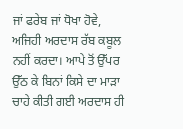ਜਾਂ ਫਰੇਬ ਜਾਂ ਧੋਖਾ ਹੋਵੇ, ਅਜਿਹੀ ਅਰਦਾਸ ਰੱਬ ਕਬੂਲ ਨਹੀਂ ਕਰਦਾ। ਆਪੇ ਤੋਂ ਉੱਪਰ ਉੱਠ ਕੇ ਬਿਨਾਂ ਕਿਸੇ ਦਾ ਮਾੜਾ ਚਾਹੇ ਕੀਤੀ ਗਈ ਅਰਦਾਸ ਹੀ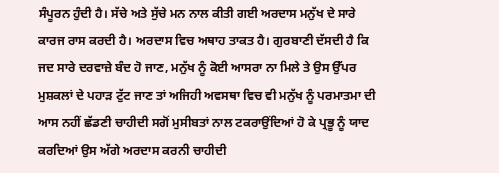ਸੰਪੂਰਨ ਹੁੰਦੀ ਹੈ। ਸੱਚੇ ਅਤੇ ਸੁੱਚੇ ਮਨ ਨਾਲ ਕੀਤੀ ਗਈ ਅਰਦਾਸ ਮਨੁੱਖ ਦੇ ਸਾਰੇ ਕਾਰਜ ਰਾਸ ਕਰਦੀ ਹੈ। ਅਰਦਾਸ ਵਿਚ ਅਥਾਹ ਤਾਕਤ ਹੈ। ਗੁਰਬਾਣੀ ਦੱਸਦੀ ਹੈ ਕਿ ਜਦ ਸਾਰੇ ਦਰਵਾਜ਼ੇ ਬੰਦ ਹੋ ਜਾਣ, ਮਨੁੱਖ ਨੂੰ ਕੋਈ ਆਸਰਾ ਨਾ ਮਿਲੇ ਤੇ ਉਸ ਉੱਪਰ ਮੁਸ਼ਕਲਾਂ ਦੇ ਪਹਾੜ ਟੁੱਟ ਜਾਣ ਤਾਂ ਅਜਿਹੀ ਅਵਸਥਾ ਵਿਚ ਵੀ ਮਨੁੱਖ ਨੂੰ ਪਰਮਾਤਮਾ ਦੀ ਆਸ ਨਹੀਂ ਛੱਡਣੀ ਚਾਹੀਦੀ ਸਗੋਂ ਮੁਸੀਬਤਾਂ ਨਾਲ ਟਕਰਾਉਂਦਿਆਂ ਹੋ ਕੇ ਪ੍ਰਭੂ ਨੂੰ ਯਾਦ ਕਰਦਿਆਂ ਉਸ ਅੱਗੇ ਅਰਦਾਸ ਕਰਨੀ ਚਾਹੀਦੀ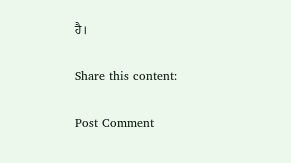ਹੈ।

Share this content:

Post Comment